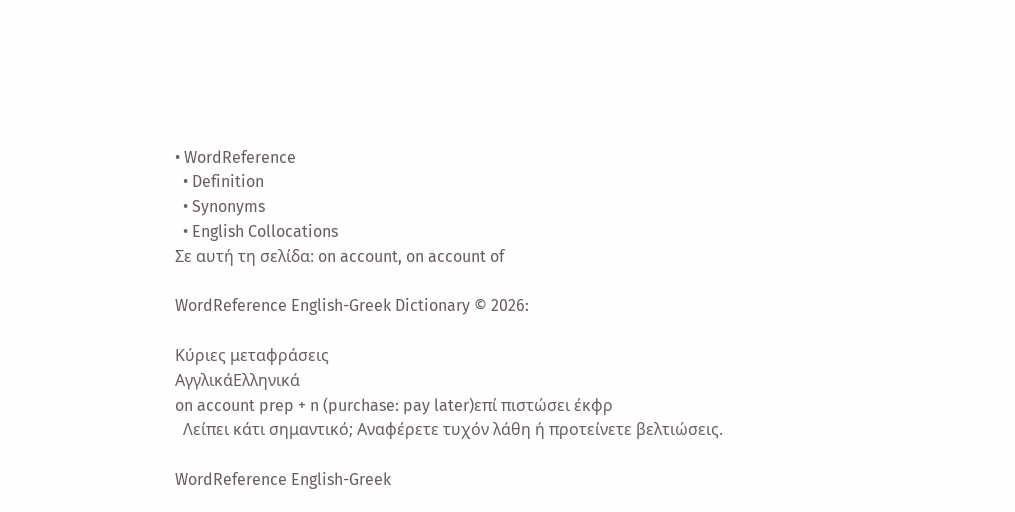• WordReference
  • Definition
  • Synonyms
  • English Collocations
Σε αυτή τη σελίδα: on account, on account of

WordReference English-Greek Dictionary © 2026:

Κύριες μεταφράσεις
ΑγγλικάΕλληνικά
on account prep + n (purchase: pay later)επί πιστώσει έκφρ
  Λείπει κάτι σημαντικό; Αναφέρετε τυχόν λάθη ή προτείνετε βελτιώσεις.

WordReference English-Greek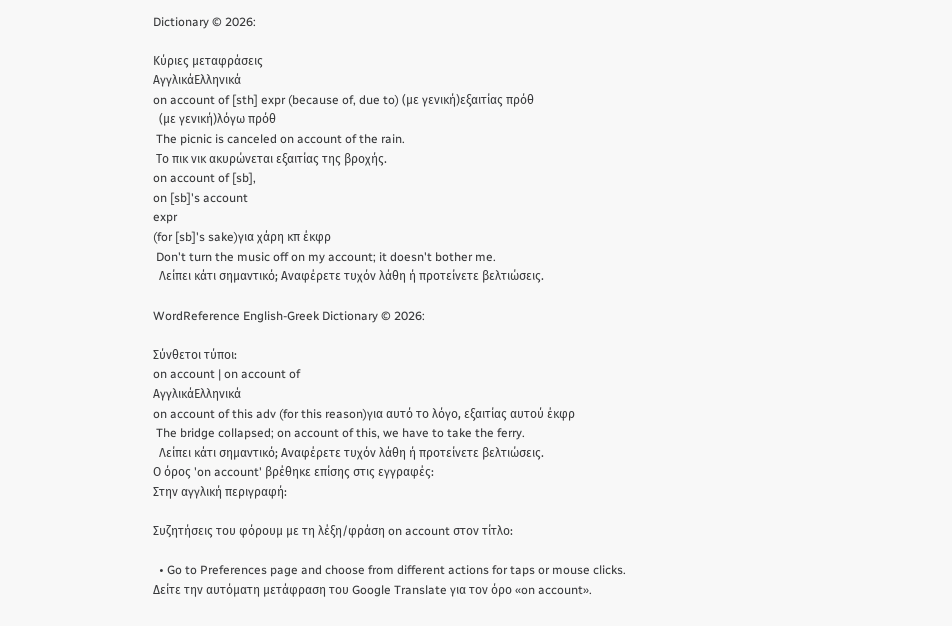Dictionary © 2026:

Κύριες μεταφράσεις
ΑγγλικάΕλληνικά
on account of [sth] expr (because of, due to) (με γενική)εξαιτίας πρόθ
  (με γενική)λόγω πρόθ
 The picnic is canceled on account of the rain.
 Το πικ νικ ακυρώνεται εξαιτίας της βροχής.
on account of [sb],
on [sb]'s account
expr
(for [sb]'s sake)για χάρη κπ έκφρ
 Don't turn the music off on my account; it doesn't bother me.
  Λείπει κάτι σημαντικό; Αναφέρετε τυχόν λάθη ή προτείνετε βελτιώσεις.

WordReference English-Greek Dictionary © 2026:

Σύνθετοι τύποι:
on account | on account of
ΑγγλικάΕλληνικά
on account of this adv (for this reason)για αυτό το λόγο, εξαιτίας αυτού έκφρ
 The bridge collapsed; on account of this, we have to take the ferry.
  Λείπει κάτι σημαντικό; Αναφέρετε τυχόν λάθη ή προτείνετε βελτιώσεις.
Ο όρος 'on account' βρέθηκε επίσης στις εγγραφές:
Στην αγγλική περιγραφή:

Συζητήσεις του φόρουμ με τη λέξη/φράση on account στον τίτλο:

  • Go to Preferences page and choose from different actions for taps or mouse clicks.
Δείτε την αυτόματη μετάφραση του Google Translate για τον όρο «on account».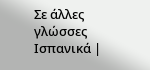Σε άλλες γλώσσες Ισπανικά |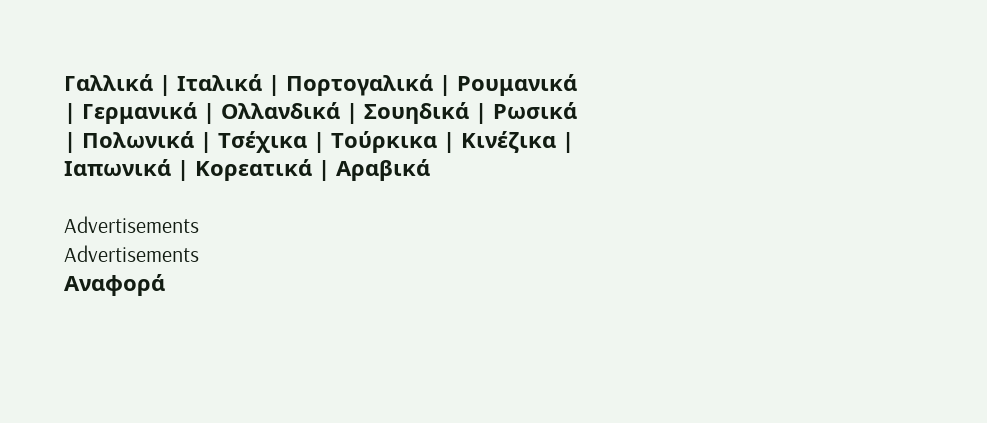Γαλλικά | Ιταλικά | Πορτογαλικά | Ρουμανικά | Γερμανικά | Ολλανδικά | Σουηδικά | Ρωσικά | Πολωνικά | Τσέχικα | Τούρκικα | Κινέζικα | Ιαπωνικά | Κορεατικά | Αραβικά

Advertisements
Advertisements
Αναφορά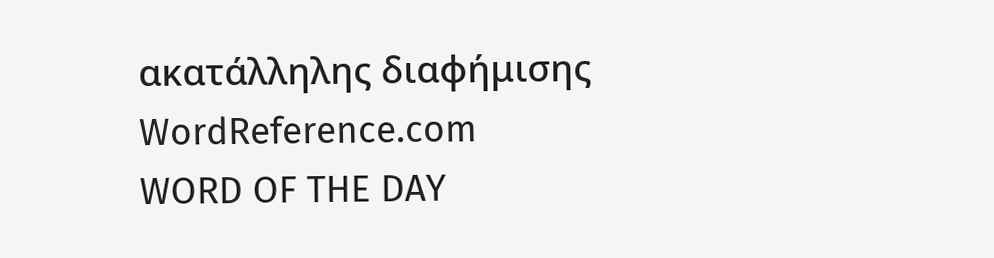ακατάλληλης διαφήμισης
WordReference.com
WORD OF THE DAY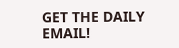GET THE DAILY EMAIL!